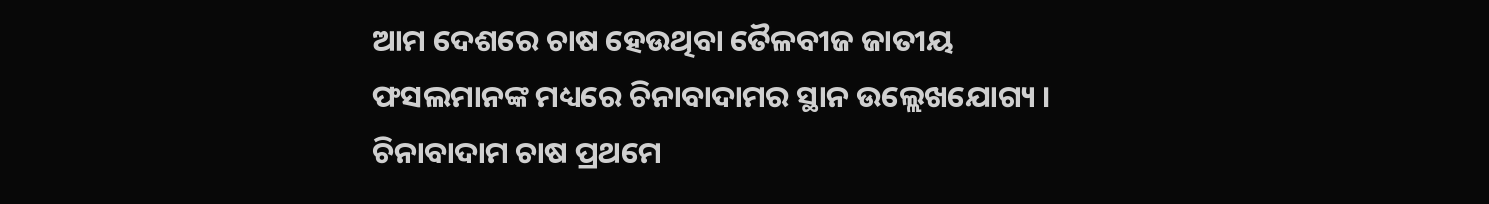ଆମ ଦେଶରେ ଚାଷ ହେଉଥିବା ତୈଳବୀଜ ଜାତୀୟ ଫସଲମାନଙ୍କ ମଧ୍ୟରେ ଚିନାବାଦାମର ସ୍ଥାନ ଉଲ୍ଲେଖଯୋଗ୍ୟ । ଚିନାବାଦାମ ଚାଷ ପ୍ରଥମେ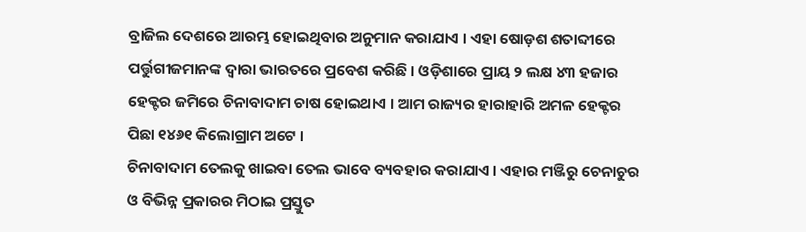ବ୍ରାଜିଲ ଦେଶରେ ଆରମ୍ଭ ହୋଇଥିବାର ଅନୁମାନ କରାଯାଏ । ଏହା ଷୋଡ଼ଶ ଶତାବ୍ଦୀରେ ପର୍ତ୍ତୁଗୀଜମାନଙ୍କ ଦ୍ୱାରା ଭାରତରେ ପ୍ରବେଶ କରିଛି । ଓଡ଼ିଶାରେ ପ୍ରାୟ ୨ ଲକ୍ଷ ୪୩ ହଜାର ହେକ୍ଟର ଜମିରେ ଚିନାବାଦାମ ଚାଷ ହୋଇଥାଏ । ଆମ ରାଜ୍ୟର ହାରାହାରି ଅମଳ ହେକ୍ଟର ପିଛା ୧୪୬୧ କିଲୋଗ୍ରାମ ଅଟେ ।
ଚିନାବାଦାମ ତେଲକୁ ଖାଇବା ତେଲ ଭାବେ ବ୍ୟବହାର କରାଯାଏ । ଏହାର ମଞ୍ଜିରୁ ଚେନାଚୁର ଓ ବିଭିନ୍ନ ପ୍ରକାରର ମିଠାଇ ପ୍ରସ୍ତୁତ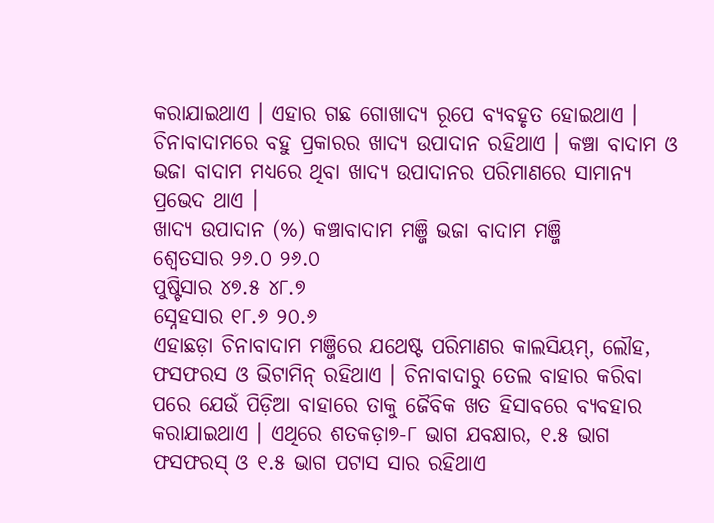କରାଯାଇଥାଏ । ଏହାର ଗଛ ଗୋଖାଦ୍ୟ ରୂପେ ବ୍ୟବହୃତ ହୋଇଥାଏ । ଚିନାବାଦାମରେ ବହୁ ପ୍ରକାରର ଖାଦ୍ୟ ଉପାଦାନ ରହିଥାଏ । କଞ୍ଚା ବାଦାମ ଓ ଭଜା ବାଦାମ ମଧ୍ୟରେ ଥିବା ଖାଦ୍ୟ ଉପାଦାନର ପରିମାଣରେ ସାମାନ୍ୟ ପ୍ରଭେଦ ଥାଏ ।
ଖାଦ୍ୟ ଉପାଦାନ (%) କଞ୍ଚାବାଦାମ ମଞ୍ଜି ଭଜା ବାଦାମ ମଞ୍ଜି
ଶ୍ୱେତସାର ୨୬.୦ ୨୬.୦
ପୁଷ୍ଟିସାର ୪୭.୫ ୪୮.୭
ସ୍ନେହସାର ୧୮.୬ ୨୦.୬
ଏହାଛଡ଼ା ଚିନାବାଦାମ ମଞ୍ଜିରେ ଯଥେଷ୍ଟ ପରିମାଣର କାଲସିୟମ୍, ଲୌହ, ଫସଫରସ ଓ ଭିଟାମିନ୍ ରହିଥାଏ । ଚିନାବାଦାରୁ ତେଲ ବାହାର କରିବା ପରେ ଯେଉଁ ପିଡ଼ିଆ ବାହାରେ ତାକୁ ଜୈବିକ ଖତ ହିସାବରେ ବ୍ୟବହାର କରାଯାଇଥାଏ । ଏଥିରେ ଶତକଡ଼ା୭-୮ ଭାଗ ଯବକ୍ଷାର, ୧.୫ ଭାଗ ଫସଫରସ୍ ଓ ୧.୫ ଭାଗ ପଟାସ ସାର ରହିଥାଏ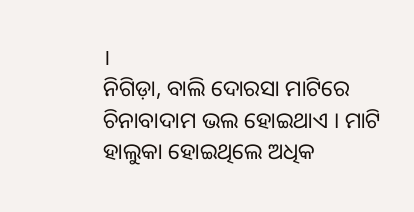।
ନିଗିଡ଼ା, ବାଲି ଦୋରସା ମାଟିରେ ଚିନାବାଦାମ ଭଲ ହୋଇଥାଏ । ମାଟି ହାଲୁକା ହୋଇଥିଲେ ଅଧିକ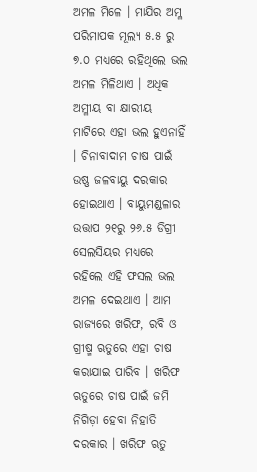ଅମଳ ମିଳେ । ମାଯିର ଅମ୍ଳ ପରିମାପକ ମୂଲ୍ୟ ୫.୫ ରୁ ୭.୦ ମଧ୍ୟରେ ରହିଥିଲେ ଭଲ ଅମଳ ମିଳିଥାଏ । ଅଧିକ ଅମ୍ଳୀୟ ବା କ୍ଷାରୀୟ ମାଟିରେ ଏହା ଭଲ ହୁଏନାହିଁ । ଚିନାବାଦାମ ଚାଷ ପାଇଁ ଉଷ୍ଣ ଜଳବାୟୁ ଦରକାର ହୋଇଥାଏ । ବାୟୁମଣ୍ଡଳାର ଉତ୍ତାପ ୨୧ରୁ ୨୬.୫ ଡିଗ୍ରୀ ସେଲସିୟର ମଧ୍ୟରେ ରହିଲେ ଏହି ଫସଲ ଭଲ ଅମଳ ଦେଇଥାଏ । ଆମ ରାଜ୍ୟରେ ଖରିଫ, ରବି ଓ ଗ୍ରୀଷ୍ମ ଋତୁରେ ଏହା ଚାଷ କରାଯାଇ ପାରିବ । ଖରିଫ ଋତୁରେ ଚାଷ ପାଇଁ ଜମି ନିଗିଡ଼ା ହେବା ନିହାତି ଦରକାର । ଖରିଫ ଋତୁ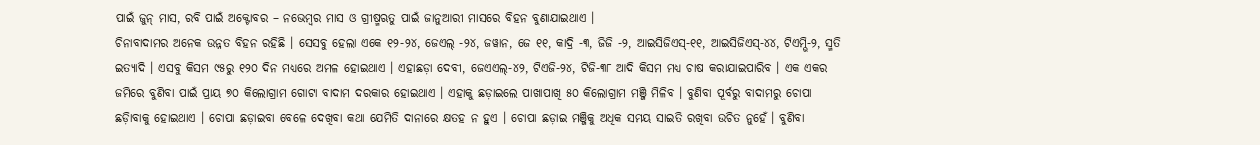ପାଇଁ ଜୁନ୍ ମାସ, ରବି ପାଇଁ ଅକ୍ଟୋବର – ନଭେମ୍ବର ମାସ ଓ ଗ୍ରୀଷ୍ମଋତୁ ପାଇଁ ଜାନୁଆରୀ ମାସରେ ବିହନ ବୁଣାଯାଇଥାଏ ।
ଚିନାବାଦାମର ଅନେକ ଉନ୍ନତ ବିହନ ରହିଛି । ସେସବୁ ହେଲା ଏକେ ୧୨-୨୪, ଜେଏଲ୍ -୨୪, ଜୱାନ, ଜେ ୧୧, କାଦ୍ରି -୩, ଜିଜି -୨, ଆଇସିଜିଏସ୍-୧୧, ଆଇସିଜିଏସ୍-୪୪, ଟିଏମ୍ଭି-୨, ସ୍ମତି ଇତ୍ୟାଦି । ଏସବୁ କିସମ ୯୫ରୁ ୧୨୦ ଦିନ ମଧ୍ୟରେ ଅମଳ ହୋଇଥାଏ । ଏହାଛଡ଼ା ଦେବୀ, ଜେଏଏଲ୍-୪୨, ଟିଏଜି-୨୪, ଟିଜି-୩୮ ଆଦି କିସମ ମଧ୍ୟ ଚାଷ କରାଯାଇପାରିବ । ଏକ ଏକର ଜମିରେ ବୁଣିବା ପାଇଁ ପ୍ରାୟ ୭୦ କିଲୋଗ୍ରାମ ଗୋଟା ବାଦାମ ଦରକାର ହୋଇଥାଏ । ଏହାକୁ ଛଡ଼ାଇଲେ ପାଖାପାଖି ୫୦ କିଲୋଗ୍ରାମ ମଞ୍ଜି ମିଳିବ । ବୁଣିବା ପୂର୍ବରୁ ବାଦାମରୁ ଚୋପା ଛଡ଼ାିବାକୁ ହୋଇଥାଏ । ଚୋପା ଛଡ଼ାଇବା ବେଳେ ଦେଖିବା କଥା ଯେମିତି ଦାନାରେ କ୍ଷତହ ନ ହୁଏ । ଚୋପା ଛଡ଼ାଇ ମଞ୍ଜିକୁ ଅଧିକ ସମୟ ସାଇତି ରଖିବା ଉଚିତ ନୁହେଁ । ବୁଣିବା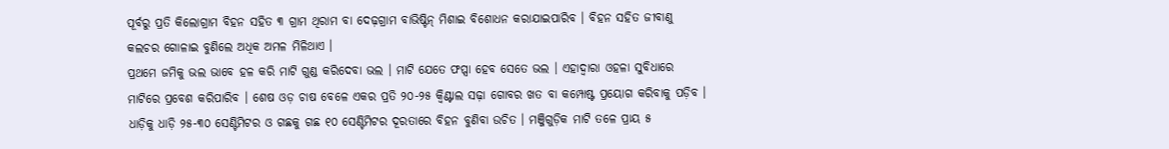ପୂର୍ବରୁ ପ୍ରତି କିଲୋଗ୍ରାମ ବିହନ ସହିତ ୩ ଗ୍ରାମ ଥିରାମ ବା ଦେଢ଼ଗ୍ରାମ ବାଭିଷ୍ଟିନ୍ ମିଶାଇ ବିଶୋଧନ କରାଯାଇପାରିବ । ବିହନ ସହିତ ଜୀବାଣୁ କଲଚର ଗୋଳାଇ ବୁଣିଲେ ଅଧିକ ଅମଳ ମିଳିଥାଏ ।
ପ୍ରଥମେ ଜମିକୁ ଭଲ ଭାବେ ହଳ କରି ମାଟି ଗୁଣ୍ଡ କରିଦେବା ଭଲ । ମାଟି ଯେତେ ଫପ୍ସା ହେବ ସେତେ ଭଲ । ଏହାଦ୍ୱାରା ଓହଳା ସୁବିଧାରେ ମାଟିରେ ପ୍ରବେଶ କରିପାରିବ । ଶେଷ ଓଡ଼ ଚାଷ ବେଳେ ଏକର ପ୍ରତି ୨୦-୨୫ କ୍ୱିଣ୍ଟାଲ ସଢ଼ା ଗୋବର ଖତ ବା କମ୍ପୋଷ୍ଟ ପ୍ରୟୋଗ କରିବାକୁ ପଡ଼ିବ । ଧାଡ଼ିକୁ ଧାଡ଼ି ୨୫-୩୦ ସେଣ୍ଟିମିଟର ଓ ଗଛକୁ ଗଛ ୧୦ ସେଣ୍ଟିମିଟର ଦୂରତାରେ ବିହନ ବୁଣିବା ଉଚିତ । ମଞ୍ଜିଗୁଡ଼ିକ ମାଟି ତଳେ ପ୍ରାୟ ୫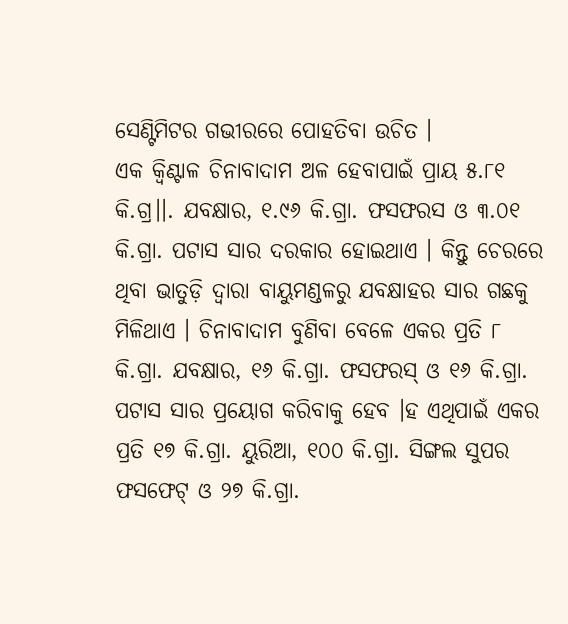ସେଣ୍ଟିମିଟର ଗଭୀରରେ ପୋହତିବା ଉଚିତ ।
ଏକ କ୍ୱିଣ୍ଟାଳ ଚିନାବାଦାମ ଅଳ ହେବାପାଇଁ ପ୍ରାୟ ୫.୮୧ କି.ଗ୍ର।।. ଯବକ୍ଷାର, ୧.୯୬ କି.ଗ୍ରା. ଫସଫରସ ଓ ୩.୦୧ କି.ଗ୍ରା. ପଟାସ ସାର ଦରକାର ହୋଇଥାଏ । କିନ୍ତୁ ଚେରରେ ଥିବା ଭାତୁଡ଼ି ଦ୍ୱାରା ବାୟୁମଣ୍ଡଳରୁ ଯବକ୍ଷାହର ସାର ଗଛକୁ ମିଳିଥାଏ । ଚିନାବାଦାମ ବୁଣିବା ବେଳେ ଏକର ପ୍ରତି ୮ କି.ଗ୍ରା. ଯବକ୍ଷାର, ୧୬ କି.ଗ୍ରା. ଫସଫରସ୍ ଓ ୧୬ କି.ଗ୍ରା. ପଟାସ ସାର ପ୍ରୟୋଗ କରିବାକୁ ହେବ ।ହ ଏଥିପାଇଁ ଏକର ପ୍ରତି ୧୭ କି.ଗ୍ରା. ୟୁରିଆ, ୧୦୦ କି.ଗ୍ରା. ସିଙ୍ଗଲ ସୁପର ଫସଫେଟ୍ ଓ ୨୭ କି.ଗ୍ରା.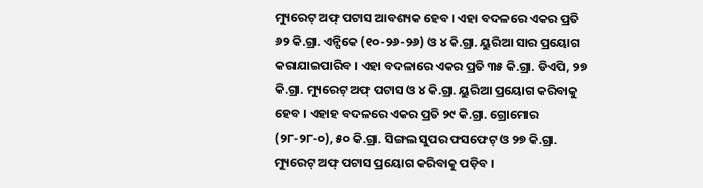ମ୍ୟୁରେଟ୍ ଅଫ୍ ପଟାସ ଆବଶ୍ୟକ ହେବ । ଏହା ବଦଳରେ ଏକର ପ୍ରତି ୬୨ କି.ଗ୍ରା. ଏନ୍ପିକେ (୧୦-୨୬-୨୬) ଓ ୪ କି.ଗ୍ରା. ୟୁରିଆ ସାର ପ୍ରୟୋଗ କରାଯାଇପାରିବ । ଏହା ବଦଳାରେ ଏକର ପ୍ରତି ୩୫ କି.ଗ୍ରା. ଡିଏପି, ୨୭ କି.ଗ୍ରା. ମ୍ୟୁରେଟ୍ ଅଫ୍ ପଟାସ ଓ ୪ କି.ଗ୍ରା. ୟୁରିଆ ପ୍ରୟୋଗ କରିବାକୁ ହେବ । ଏହାହ ବଦଳରେ ଏକର ପ୍ରତି ୨୯ କି.ଗ୍ରା. ଗ୍ରୋମୋର (୨୮-୨୮-୦), ୫୦ କି.ଗ୍ରା. ସିଙ୍ଗଲ ସୁପର ଫସଫେଟ୍ ଓ ୨୭ କି.ଗ୍ରା. ମ୍ୟୁରେଟ୍ ଅଫ୍ ପଟାସ ପ୍ରୟୋଗ କରିବାକୁ ପଡ଼ିବ ।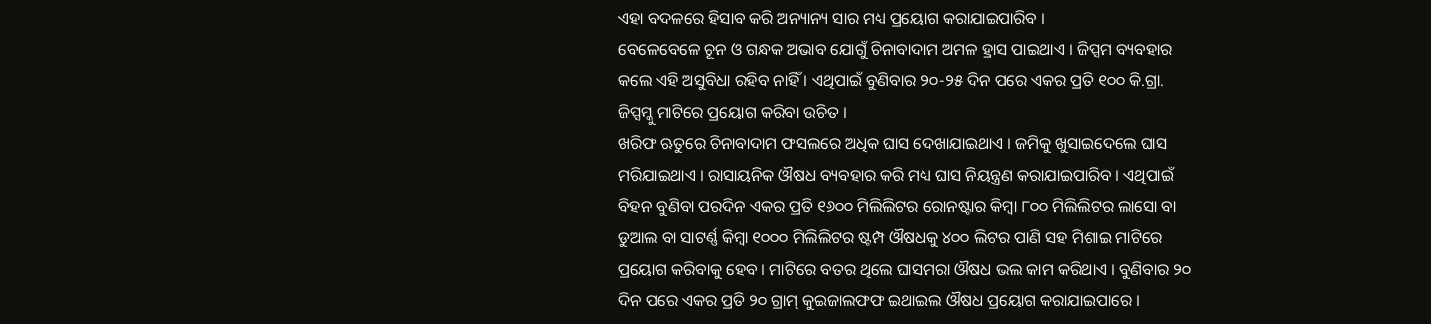ଏହା ବଦଳରେ ହିସାବ କରି ଅନ୍ୟାନ୍ୟ ସାର ମଧ୍ୟ ପ୍ରୟୋଗ କରାଯାଇପାରିବ ।
ବେଳେବେଳେ ଚୂନ ଓ ଗନ୍ଧକ ଅଭାବ ଯୋଗୁଁ ଚିନାବାଦାମ ଅମଳ ହ୍ରାସ ପାଇଥାଏ । ଜିପ୍ସମ ବ୍ୟବହାର କଲେ ଏହି ଅସୁବିଧା ରହିବ ନାହିଁ । ଏଥିପାଇଁ ବୁଣିବାର ୨୦-୨୫ ଦିନ ପରେ ଏକର ପ୍ରତି ୧୦୦ କି.ଗ୍ରା. ଜିପ୍ସମ୍କୁ ମାଟିରେ ପ୍ରୟୋଗ କରିବା ଉଚିତ ।
ଖରିଫ ଋତୁରେ ଚିନାବାଦାମ ଫସଲରେ ଅଧିକ ଘାସ ଦେଖାଯାଇଥାଏ । ଜମିକୁ ଖୁସାଇଦେଲେ ଘାସ ମରିଯାଇଥାଏ । ରାସାୟନିକ ଔଷଧ ବ୍ୟବହାର କରି ମଧ୍ୟ ଘାସ ନିୟନ୍ତ୍ରଣ କରାଯାଇପାରିବ । ଏଥିପାଇଁ ବିହନ ବୁଣିବା ପରଦିନ ଏକର ପ୍ରତି ୧୬୦୦ ମିଲିଲିଟର ରୋନଷ୍ଟାର କିମ୍ବା ୮୦୦ ମିଲିଲିଟର ଲାସୋ ବା ଡୁଆଲ ବା ସାଟର୍ଣ୍ଣ କିମ୍ବା ୧୦୦୦ ମିଲିଲିଟର ଷ୍ଟମ୍ପ ଔଷଧକୁ ୪୦୦ ଲିଟର ପାଣି ସହ ମିଶାଇ ମାଟିରେ ପ୍ରୟୋଗ କରିବାକୁ ହେବ । ମାଟିରେ ବତର ଥିଲେ ଘାସମରା ଔଷଧ ଭଲ କାମ କରିଥାଏ । ବୁଣିବାର ୨୦ ଦିନ ପରେ ଏକର ପ୍ରତି ୨୦ ଗ୍ରାମ୍ କୁଇଜାଲଫଫ ଇଥାଇଲ ଔଷଧ ପ୍ରୟୋଗ କରାଯାଇପାରେ ।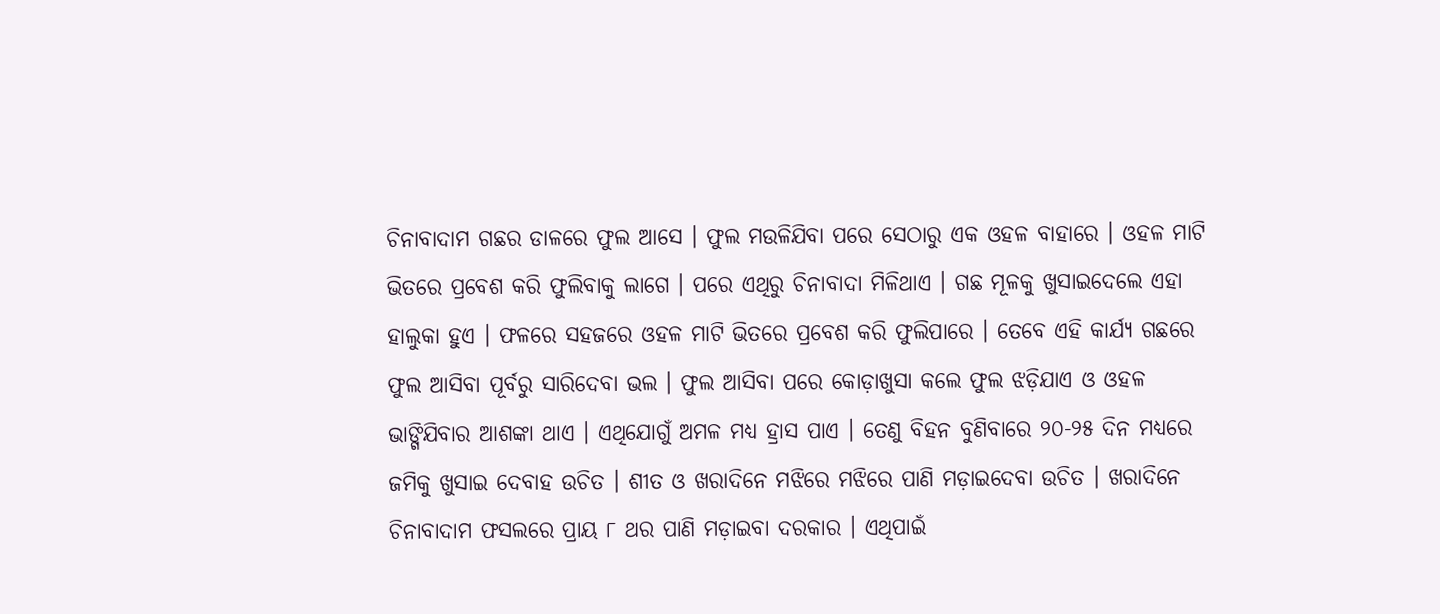ଚିନାବାଦାମ ଗଛର ଡାଳରେ ଫୁଲ ଆସେ । ଫୁଲ ମଉଳିଯିବା ପରେ ସେଠାରୁ ଏକ ଓହଳ ବାହାରେ । ଓହଳ ମାଟି ଭିତରେ ପ୍ରବେଶ କରି ଫୁଲିବାକୁ ଲାଗେ । ପରେ ଏଥିରୁ ଚିନାବାଦା ମିଳିଥାଏ । ଗଛ ମୂଳକୁ ଖୁସାଇଦେଲେ ଏହା ହାଲୁକା ହୁଏ । ଫଳରେ ସହଜରେ ଓହଳ ମାଟି ଭିତରେ ପ୍ରବେଶ କରି ଫୁଲିପାରେ । ତେବେ ଏହି କାର୍ଯ୍ୟ ଗଛରେ ଫୁଲ ଆସିବା ପୂର୍ବରୁ ସାରିଦେବା ଭଲ । ଫୁଲ ଆସିବା ପରେ କୋଡ଼ାଖୁସା କଲେ ଫୁଲ ଝଡ଼ିଯାଏ ଓ ଓହଳ ଭାଙ୍ଗିଯିବାର ଆଶଙ୍କା ଥାଏ । ଏଥିଯୋଗୁଁ ଅମଳ ମଧ୍ୟ ହ୍ରାସ ପାଏ । ତେଣୁ ବିହନ ବୁଣିବାରେ ୨୦-୨୫ ଦିନ ମଧ୍ୟରେ ଜମିକୁ ଖୁସାଇ ଦେବାହ ଉଚିତ । ଶୀତ ଓ ଖରାଦିନେ ମଝିରେ ମଝିରେ ପାଣି ମଡ଼ାଇଦେବା ଉଚିତ । ଖରାଦିନେ ଚିନାବାଦାମ ଫସଲରେ ପ୍ରାୟ ୮ ଥର ପାଣି ମଡ଼ାଇବା ଦରକାର । ଏଥିପାଇଁ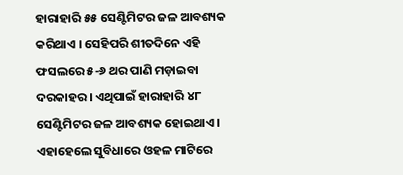ହାରାହାରି ୫୫ ସେଣ୍ଟିମିଟର ଜଳ ଆବଶ୍ୟକ କରିଥାଏ । ସେହିପରି ଶୀତଦିନେ ଏହି ଫସଲରେ ୫-୬ ଥର ପାଣି ମଡ଼ାଇବା ଦରକାହର । ଏଥିପାଇଁ ହାରାହାରି ୪୮ ସେଣ୍ଟିମିଟର ଜଳ ଆବଶ୍ୟକ ହୋଇଥାଏ । ଏହାହେଲେ ସୁବିଧାରେ ଓହଳ ମାଟିରେ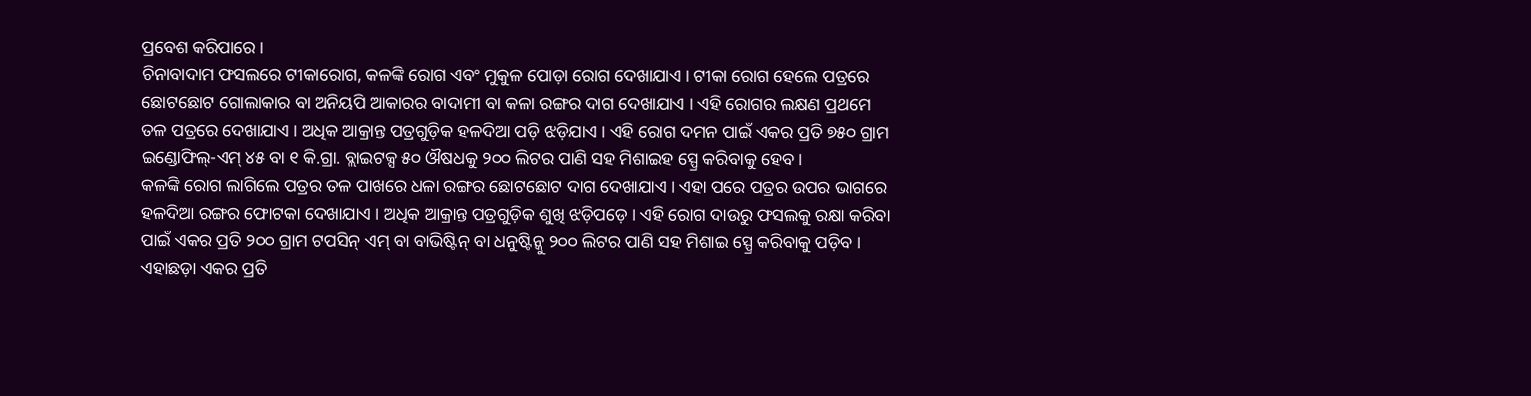ପ୍ରବେଶ କରିପାରେ ।
ଚିନାବାଦାମ ଫସଲରେ ଟୀକାରୋଗ, କଳଙ୍କି ରୋଗ ଏବଂ ମୁକୁଳ ପୋଡ଼ା ରୋଗ ଦେଖାଯାଏ । ଟୀକା ରୋଗ ହେଲେ ପତ୍ରରେ ଛୋଟଛୋଟ ଗୋଲାକାର ବା ଅନିୟପି ଆକାରର ବାଦାମୀ ବା କଳା ରଙ୍ଗର ଦାଗ ଦେଖାଯାଏ । ଏହି ରୋଗର ଲକ୍ଷଣ ପ୍ରଥମେ ତଳ ପତ୍ରରେ ଦେଖାଯାଏ । ଅଧିକ ଆକ୍ରାନ୍ତ ପତ୍ରଗୁଡ଼ିକ ହଳଦିଆ ପଡ଼ି ଝଡ଼ିଯାଏ । ଏହି ରୋଗ ଦମନ ପାଇଁ ଏକର ପ୍ରତି ୭୫୦ ଗ୍ରାମ ଇଣ୍ଡୋଫିଲ୍-ଏମ୍ ୪୫ ବା ୧ କି.ଗ୍ରା. ବ୍ଲାଇଟକ୍ସ ୫୦ ଔଷଧକୁ ୨୦୦ ଲିଟର ପାଣି ସହ ମିଶାଇହ ସ୍ପ୍ରେ କରିବାକୁ ହେବ ।
କଳଙ୍କି ରୋଗ ଲାଗିଲେ ପତ୍ରର ତଳ ପାଖରେ ଧଳା ରଙ୍ଗର ଛୋଟଛୋଟ ଦାଗ ଦେଖାଯାଏ । ଏହା ପରେ ପତ୍ରର ଉପର ଭାଗରେ ହଳଦିଆ ରଙ୍ଗର ଫୋଟକା ଦେଖାଯାଏ । ଅଧିକ ଆକ୍ରାନ୍ତ ପତ୍ରଗୁଡ଼ିକ ଶୁଖି ଝଡ଼ିପଡ଼େ । ଏହି ରୋଗ ଦାଉରୁ ଫସଲକୁ ରକ୍ଷା କରିବା ପାଇଁ ଏକର ପ୍ରତି ୨୦୦ ଗ୍ରାମ ଟପସିନ୍ ଏମ୍ ବା ବାଭିଷ୍ଟିନ୍ ବା ଧନୁଷ୍ଟିନ୍କୁ ୨୦୦ ଲିଟର ପାଣି ସହ ମିଶାଇ ସ୍ପ୍ରେ କରିବାକୁ ପଡ଼ିବ । ଏହାଛଡ଼ା ଏକର ପ୍ରତି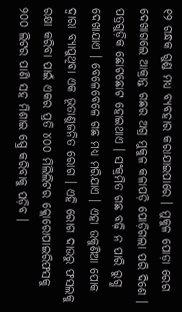୧୨ ଗନ୍ଧକ ଗୁଣ୍ଡ ମଧ୍ୟ ବ୍ୟବହାର କରାଯାଇପାରେ । ମୁକୁଳ ପୋଡ଼ା ରେଗ ଦେଖାଗଲେ ଆକ୍ରାନ୍ତ ଗଛର ଅଗ୍ର ମୁକୁଳ କଳାପଡ଼ି ପୋଡ଼ିଗଲା ପରି ଦିଶେ । ପତ୍ରଗୁଡ଼ିକ ଛୋଟଛୋଟ ହୋଇଥାଏ । ସଂକ୍ରମିତ ଗଛ ବଢ଼ି ନ ପାରି ରୁଗ୍ଣ ଦେଖାଯାଏ । ବେଳେବେଳେ ଗଛ ମଧ୍ୟ ମରିଯାଏ । ଏହା ଉକୁଣିଆ ପୋକ ଦ୍ୱାରା ବ୍ୟାପୁଥିବା ଏକ ଭୂତାଣୁଜନିତ ରୋଗ । ଏହି ରୋଗ ଦାଉରୁ ଫସଲକୁ ରକ୍ଷା କରିବା ପାଇଁ ଏକର ପ୍ରତି ୪୦୦ ମିଲିଲିଟର କ୍ଲୋରୋପାଇରିଫସକୁ ୨୦୦ ଲିଟର ପାଣି ସହ ମିଶାଇ ସ୍ପ୍ରେ କରିବାକୁ ପଡ଼ିବ ।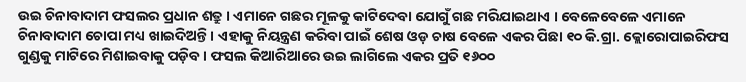ଉଇ ଚିନାବାଦାମ ଫସଲର ପ୍ରଧାନ ଶତ୍ରୁ । ଏମାନେ ଗଛର ମୂଳକୁ କାଟିଦେବା ଯୋଗୁଁ ଗଛ ମରିଯାଇଥାଏ । ବେଳେବେଳେ ଏମାନେ ଚିନାବାଦାମ ଚୋପା ମଧ୍ୟ ଖାଇଦିଅନ୍ତି । ଏହାକୁ ନିୟନ୍ତ୍ରଣ କରିବା ପାଇଁ ଶେଷ ଓଡ଼ ଚାଷ ବେଳେ ଏକର ପିଛା ୧୦ କି.ଗ୍ରା. କ୍ଲୋରୋପାଇରିଫସ ଗୁଣ୍ଡକୁ ମାଟିରେ ମିଶାଇବାକୁ ପଡ଼ିବ । ଫସଲ କିଆରିଆରେ ଉଇ ଲାଗିଲେ ଏକର ପ୍ରତି ୧୬୦୦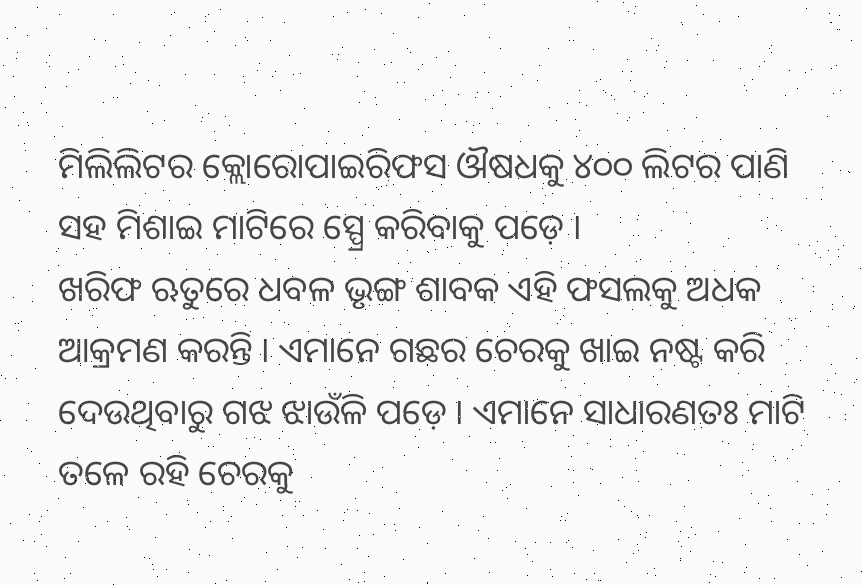ମିଲିଲିଟର କ୍ଲୋରୋପାଇରିଫସ ଔଷଧକୁ ୪୦୦ ଲିଟର ପାଣି ସହ ମିଶାଇ ମାଟିରେ ସ୍ପ୍ରେ କରିବାକୁ ପଡ଼େ ।
ଖରିଫ ଋତୁରେ ଧବଳ ଭୃଙ୍ଗ ଶାବକ ଏହି ଫସଲକୁ ଅଧକ ଆକ୍ରମଣ କରନ୍ତି । ଏମାନେ ଗଛର ଚେରକୁ ଖାଇ ନଷ୍ଟ କରି ଦେଉଥିବାରୁ ଗଝ ଝାଉଁଳି ପଡ଼େ । ଏମାନେ ସାଧାରଣତଃ ମାଟି ତଳେ ରହି ଚେରକୁ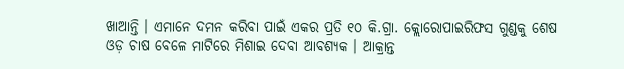ଖାଆନ୍ତି । ଏମାନେ ଦମନ କରିବା ପାଇଁ ଏକର ପ୍ରତି ୧୦ କି.ଗ୍ରା. କ୍ଲୋରୋପାଇରିଫସ ଗୁଣ୍ଡକୁ ଶେଷ ଓଡ଼ ଚାଷ ବେଳେ ମାଟିରେ ମିଶାଇ ଦେବା ଆବଶ୍ୟକ । ଆକ୍ରାନ୍ତ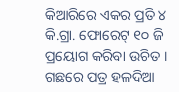କିଆରିରେ ଏକର ପ୍ରତି ୪ କି.ଗ୍ରା. ଫୋରେଟ୍ ୧୦ ଜି ପ୍ରୟୋଗ କରିବା ଉଚିତ ।
ଗଛରେ ପତ୍ର ହଳଦିଆ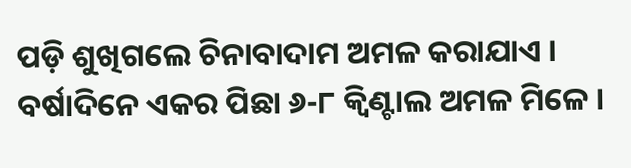ପଡ଼ି ଶୁଖିଗଲେ ଚିନାବାଦାମ ଅମଳ କରାଯାଏ । ବର୍ଷାଦିନେ ଏକର ପିଛା ୬-୮ କ୍ୱିଣ୍ଟାଲ ଅମଳ ମିଳେ ।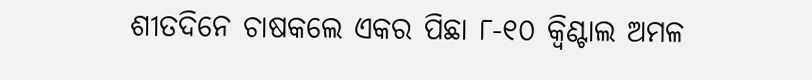ଶୀତଦିନେ ଚାଷକଲେ ଏକର ପିଛା ୮-୧୦ କ୍ୱିଣ୍ଟାଲ ଅମଳ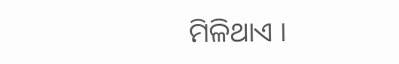ମିଳିଥାଏ ।